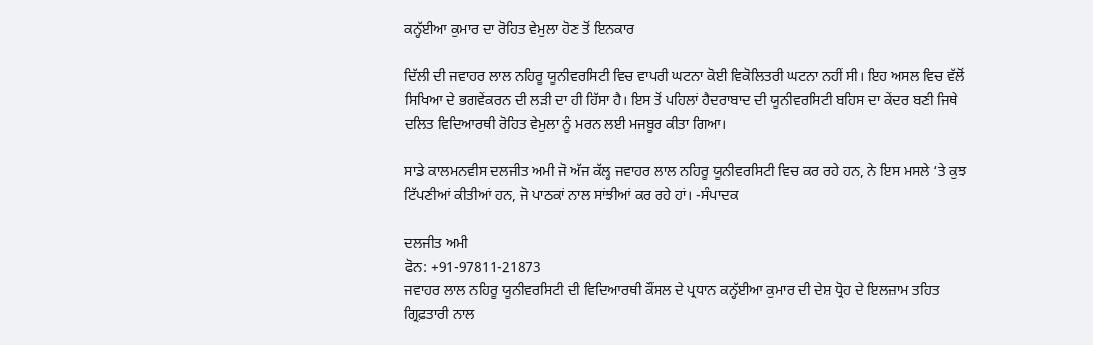ਕਨ੍ਹੱਈਆ ਕੁਮਾਰ ਦਾ ਰੋਹਿਤ ਵੇਮੁਲਾ ਹੋਣ ਤੋਂ ਇਨਕਾਰ

ਦਿੱਲੀ ਦੀ ਜਵਾਹਰ ਲਾਲ ਨਹਿਰੂ ਯੂਨੀਵਰਸਿਟੀ ਵਿਚ ਵਾਪਰੀ ਘਟਨਾ ਕੋਈ ਵਿਕੋਲਿਤਰੀ ਘਟਨਾ ਨਹੀਂ ਸੀ। ਇਹ ਅਸਲ ਵਿਚ ਵੱਲੋਂ ਸਿਖਿਆ ਦੇ ਭਗਵੇਂਕਰਨ ਦੀ ਲੜੀ ਦਾ ਹੀ ਹਿੱਸਾ ਹੈ। ਇਸ ਤੋਂ ਪਹਿਲਾਂ ਹੈਦਰਾਬਾਦ ਦੀ ਯੂਨੀਵਰਸਿਟੀ ਬਹਿਸ ਦਾ ਕੇਂਦਰ ਬਣੀ ਜਿਥੇ ਦਲਿਤ ਵਿਦਿਆਰਥੀ ਰੋਹਿਤ ਵੇਮੁਲਾ ਨੂੰ ਮਰਨ ਲਈ ਮਜਬੂਰ ਕੀਤਾ ਗਿਆ।

ਸਾਡੇ ਕਾਲਮਨਵੀਸ ਦਲਜੀਤ ਅਮੀ ਜੋ ਅੱਜ ਕੱਲ੍ਹ ਜਵਾਹਰ ਲਾਲ ਨਹਿਰੂ ਯੂਨੀਵਰਸਿਟੀ ਵਿਚ ਕਰ ਰਹੇ ਹਨ, ਨੇ ਇਸ ਮਸਲੇ ‘ਤੇ ਕੁਝ ਟਿੱਪਣੀਆਂ ਕੀਤੀਆਂ ਹਨ, ਜੋ ਪਾਠਕਾਂ ਨਾਲ ਸਾਂਝੀਆਂ ਕਰ ਰਹੇ ਹਾਂ। -ਸੰਪਾਦਕ

ਦਲਜੀਤ ਅਮੀ
ਫੋਨ: +91-97811-21873
ਜਵਾਹਰ ਲਾਲ ਨਹਿਰੂ ਯੂਨੀਵਰਸਿਟੀ ਦੀ ਵਿਦਿਆਰਥੀ ਕੌਂਸਲ ਦੇ ਪ੍ਰਧਾਨ ਕਨ੍ਹੱਈਆ ਕੁਮਾਰ ਦੀ ਦੇਸ਼ ਧ੍ਰੋਹ ਦੇ ਇਲਜ਼ਾਮ ਤਹਿਤ ਗ੍ਰਿਫ਼ਤਾਰੀ ਨਾਲ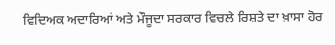ਵਿਦਿਅਕ ਅਦਾਰਿਆਂ ਅਤੇ ਮੌਜੂਦਾ ਸਰਕਾਰ ਵਿਚਲੇ ਰਿਸ਼ਤੇ ਦਾ ਖ਼ਾਸਾ ਹੋਰ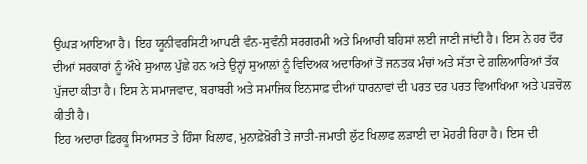ਉਘੜ ਆਇਆ ਹੈ। ਇਹ ਯੂਨੀਵਰਸਿਟੀ ਆਪਣੀ ਵੰਨ-ਸੁਵੰਨੀ ਸਰਗਰਮੀ ਅਤੇ ਮਿਆਰੀ ਬਹਿਸਾਂ ਲਈ ਜਾਣੀ ਜਾਂਦੀ ਹੈ। ਇਸ ਨੇ ਹਰ ਦੌਰ ਦੀਆਂ ਸਰਕਾਰਾਂ ਨੂੰ ਔਖੇ ਸੁਆਲ ਪੁੱਛੇ ਹਨ ਅਤੇ ਉਨ੍ਹਾਂ ਸੁਆਲਾਂ ਨੂੰ ਵਿਦਿਅਕ ਅਦਾਰਿਆਂ ਤੋਂ ਜਨਤਕ ਮੰਚਾਂ ਅਤੇ ਸੱਤਾ ਦੇ ਗ਼ਲਿਆਰਿਆਂ ਤੱਕ ਪੁੱਜਦਾ ਕੀਤਾ ਹੈ। ਇਸ ਨੇ ਸਮਾਜਵਾਦ, ਬਰਾਬਰੀ ਅਤੇ ਸਮਾਜਿਕ ਇਨਸਾਫ਼ ਦੀਆਂ ਧਾਰਨਾਵਾਂ ਦੀ ਪਰਤ ਦਰ ਪਰਤ ਵਿਆਖਿਆ ਅਤੇ ਪੜਚੋਲ ਕੀਤੀ ਹੈ।
ਇਹ ਅਦਾਰਾ ਫ਼ਿਰਕੂ ਸਿਆਸਤ ਤੇ ਹਿੰਸਾ ਖਿਲਾਫ, ਮੁਨਾਫ਼ੇਖ਼ੋਰੀ ਤੇ ਜਾਤੀ-ਜਮਾਤੀ ਲੁੱਟ ਖਿਲਾਫ ਲੜਾਈ ਦਾ ਮੋਹਰੀ ਰਿਹਾ ਹੈ। ਇਸ ਦੀ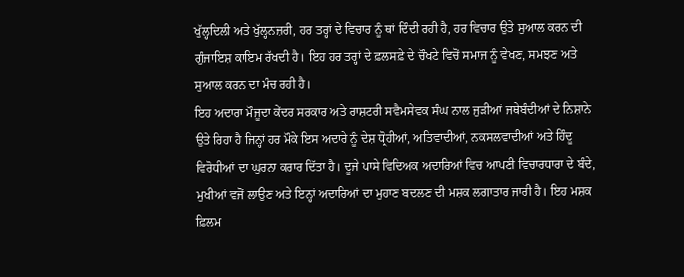ਖੁੱਲ੍ਹਦਿਲੀ ਅਤੇ ਖੁੱਲ੍ਹਨਜ਼ਰੀ, ਹਰ ਤਰ੍ਹਾਂ ਦੇ ਵਿਚਾਰ ਨੂੰ ਥਾਂ ਦਿੰਦੀ ਰਹੀ ਹੈ, ਹਰ ਵਿਚਾਰ ਉਤੇ ਸੁਆਲ ਕਰਨ ਦੀ ਗੁੰਜਾਇਸ਼ ਕਾਇਮ ਰੱਖਦੀ ਹੈ। ਇਹ ਹਰ ਤਰ੍ਹਾਂ ਦੇ ਫ਼ਲਸਫ਼ੇ ਦੇ ਚੌਖਟੇ ਵਿਚੋਂ ਸਮਾਜ ਨੂੰ ਵੇਖਣ, ਸਮਝਣ ਅਤੇ ਸੁਆਲ ਕਰਨ ਦਾ ਮੰਚ ਰਹੀ ਹੈ।
ਇਹ ਅਦਾਰਾ ਮੌਜੂਦਾ ਕੇਂਦਰ ਸਰਕਾਰ ਅਤੇ ਰਾਸ਼ਟਰੀ ਸਵੈਮਸੇਵਕ ਸੰਘ ਨਾਲ ਜੁੜੀਆਂ ਜਥੇਬੰਦੀਆਂ ਦੇ ਨਿਸ਼ਾਨੇ ਉਤੇ ਰਿਹਾ ਹੈ ਜਿਨ੍ਹਾਂ ਹਰ ਮੌਕੇ ਇਸ ਅਦਾਰੇ ਨੂੰ ਦੇਸ਼ ਧ੍ਰੋਹੀਆਂ, ਅਤਿਵਾਦੀਆਂ, ਨਕਸਲਵਾਦੀਆਂ ਅਤੇ ਹਿੰਦੂ ਵਿਰੋਧੀਆਂ ਦਾ ਘੁਰਨਾ ਕਰਾਰ ਦਿੱਤਾ ਹੈ। ਦੂਜੇ ਪਾਸੇ ਵਿਦਿਅਕ ਅਦਾਰਿਆਂ ਵਿਚ ਆਪਣੀ ਵਿਚਾਰਧਾਰਾ ਦੇ ਬੰਦੇ, ਮੁਖੀਆਂ ਵਜੋਂ ਲਾਉਣ ਅਤੇ ਇਨ੍ਹਾਂ ਅਦਾਰਿਆਂ ਦਾ ਮੁਹਾਣ ਬਦਲਣ ਦੀ ਮਸ਼ਕ ਲਗਾਤਾਰ ਜਾਰੀ ਹੈ। ਇਹ ਮਸ਼ਕ ਫ਼ਿਲਮ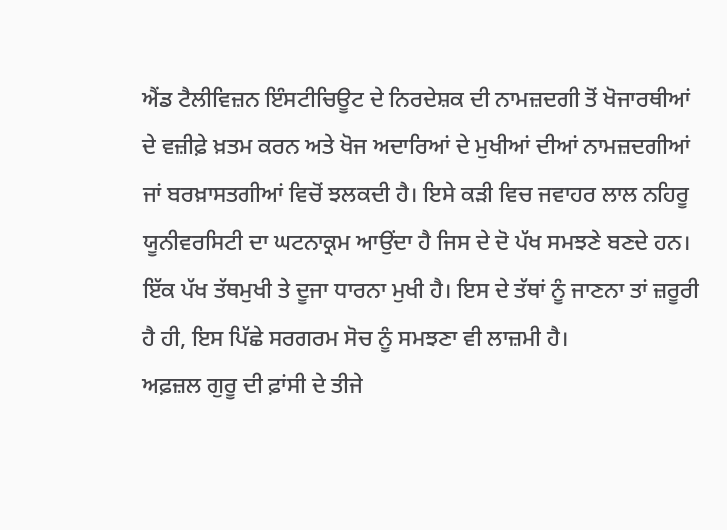ਐਂਡ ਟੈਲੀਵਿਜ਼ਨ ਇੰਸਟੀਚਿਊਟ ਦੇ ਨਿਰਦੇਸ਼ਕ ਦੀ ਨਾਮਜ਼ਦਗੀ ਤੋਂ ਖੋਜਾਰਥੀਆਂ ਦੇ ਵਜ਼ੀਫ਼ੇ ਖ਼ਤਮ ਕਰਨ ਅਤੇ ਖੋਜ ਅਦਾਰਿਆਂ ਦੇ ਮੁਖੀਆਂ ਦੀਆਂ ਨਾਮਜ਼ਦਗੀਆਂ ਜਾਂ ਬਰਖ਼ਾਸਤਗੀਆਂ ਵਿਚੋਂ ਝਲਕਦੀ ਹੈ। ਇਸੇ ਕੜੀ ਵਿਚ ਜਵਾਹਰ ਲਾਲ ਨਹਿਰੂ ਯੂਨੀਵਰਸਿਟੀ ਦਾ ਘਟਨਾਕ੍ਰਮ ਆਉਂਦਾ ਹੈ ਜਿਸ ਦੇ ਦੋ ਪੱਖ ਸਮਝਣੇ ਬਣਦੇ ਹਨ। ਇੱਕ ਪੱਖ ਤੱਥਮੁਖੀ ਤੇ ਦੂਜਾ ਧਾਰਨਾ ਮੁਖੀ ਹੈ। ਇਸ ਦੇ ਤੱਥਾਂ ਨੂੰ ਜਾਣਨਾ ਤਾਂ ਜ਼ਰੂਰੀ ਹੈ ਹੀ, ਇਸ ਪਿੱਛੇ ਸਰਗਰਮ ਸੋਚ ਨੂੰ ਸਮਝਣਾ ਵੀ ਲਾਜ਼ਮੀ ਹੈ।
ਅਫ਼ਜ਼ਲ ਗੁਰੂ ਦੀ ਫ਼ਾਂਸੀ ਦੇ ਤੀਜੇ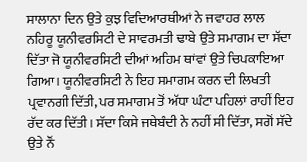ਸਾਲਾਨਾ ਦਿਨ ਉਤੇ ਕੁਝ ਵਿਦਿਆਰਥੀਆਂ ਨੇ ਜਵਾਹਰ ਲਾਲ ਨਹਿਰੂ ਯੂਨੀਵਰਸਿਟੀ ਦੇ ਸਾਵਰਮਤੀ ਢਾਬੇ ਉਤੇ ਸਮਾਗਮ ਦਾ ਸੱਦਾ ਦਿੱਤਾ ਜੋ ਯੂਨੀਵਰਸਿਟੀ ਦੀਆਂ ਅਹਿਮ ਥਾਂਵਾਂ ਉਤੇ ਚਿਪਕਾਇਆ ਗਿਆ। ਯੂਨੀਵਰਸਿਟੀ ਨੇ ਇਹ ਸਮਾਗਮ ਕਰਨ ਦੀ ਲਿਖਤੀ ਪ੍ਰਵਾਨਗੀ ਦਿੱਤੀ, ਪਰ ਸਮਾਗਮ ਤੋਂ ਅੱਧਾ ਘੰਟਾ ਪਹਿਲਾਂ ਰਾਹੀਂ ਇਹ ਰੱਦ ਕਰ ਦਿੱਤੀ। ਸੱਦਾ ਕਿਸੇ ਜਥੇਬੰਦੀ ਨੇ ਨਹੀਂ ਸੀ ਦਿੱਤਾ, ਸਗੋਂ ਸੱਦੇ ਉਤੇ ਨੌਂ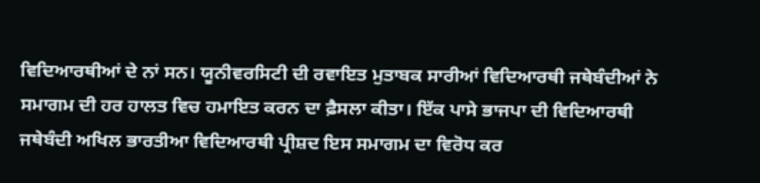ਵਿਦਿਆਰਥੀਆਂ ਦੇ ਨਾਂ ਸਨ। ਯੂਨੀਵਰਸਿਟੀ ਦੀ ਰਵਾਇਤ ਮੁਤਾਬਕ ਸਾਰੀਆਂ ਵਿਦਿਆਰਥੀ ਜਥੇਬੰਦੀਆਂ ਨੇ ਸਮਾਗਮ ਦੀ ਹਰ ਹਾਲਤ ਵਿਚ ਹਮਾਇਤ ਕਰਨ ਦਾ ਫ਼ੈਸਲਾ ਕੀਤਾ। ਇੱਕ ਪਾਸੇ ਭਾਜਪਾ ਦੀ ਵਿਦਿਆਰਥੀ ਜਥੇਬੰਦੀ ਅਖਿਲ ਭਾਰਤੀਆ ਵਿਦਿਆਰਥੀ ਪ੍ਰੀਸ਼ਦ ਇਸ ਸਮਾਗਮ ਦਾ ਵਿਰੋਧ ਕਰ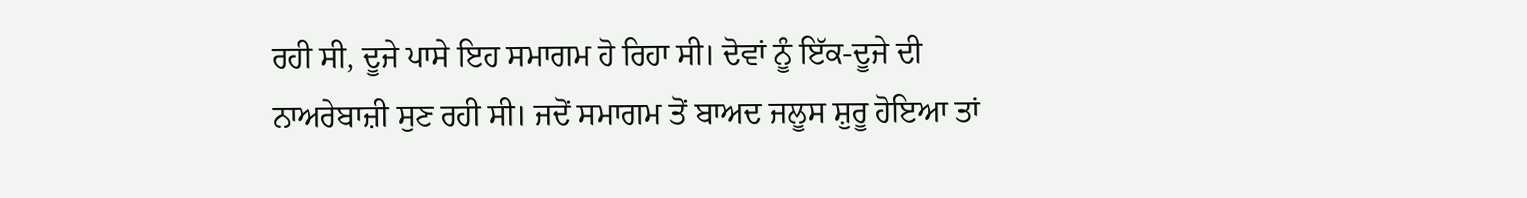ਰਹੀ ਸੀ, ਦੂਜੇ ਪਾਸੇ ਇਹ ਸਮਾਗਮ ਹੋ ਰਿਹਾ ਸੀ। ਦੋਵਾਂ ਨੂੰ ਇੱਕ-ਦੂਜੇ ਦੀ ਨਾਅਰੇਬਾਜ਼ੀ ਸੁਣ ਰਹੀ ਸੀ। ਜਦੋਂ ਸਮਾਗਮ ਤੋਂ ਬਾਅਦ ਜਲੂਸ ਸ਼ੁਰੂ ਹੋਇਆ ਤਾਂ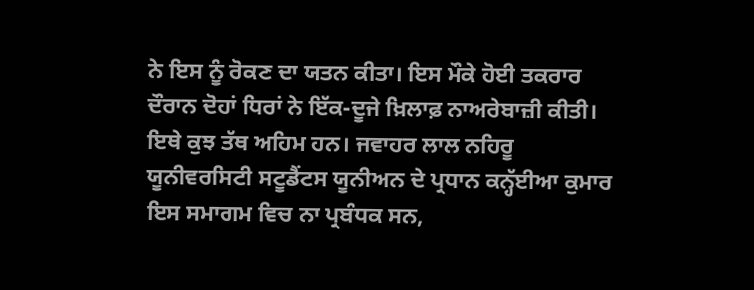ਨੇ ਇਸ ਨੂੰ ਰੋਕਣ ਦਾ ਯਤਨ ਕੀਤਾ। ਇਸ ਮੌਕੇ ਹੋਈ ਤਕਰਾਰ ਦੌਰਾਨ ਦੋਹਾਂ ਧਿਰਾਂ ਨੇ ਇੱਕ-ਦੂਜੇ ਖ਼ਿਲਾਫ਼ ਨਾਅਰੇਬਾਜ਼ੀ ਕੀਤੀ।
ਇਥੇ ਕੁਝ ਤੱਥ ਅਹਿਮ ਹਨ। ਜਵਾਹਰ ਲਾਲ ਨਹਿਰੂ ਯੂਨੀਵਰਸਿਟੀ ਸਟੂਡੈਂਟਸ ਯੂਨੀਅਨ ਦੇ ਪ੍ਰਧਾਨ ਕਨ੍ਹੱਈਆ ਕੁਮਾਰ ਇਸ ਸਮਾਗਮ ਵਿਚ ਨਾ ਪ੍ਰਬੰਧਕ ਸਨ,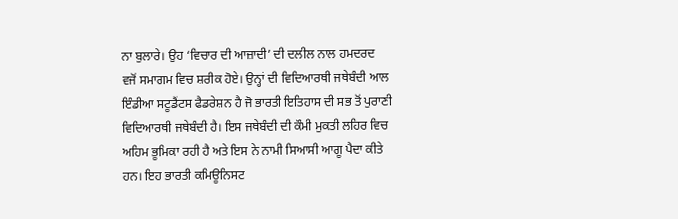ਨਾ ਬੁਲਾਰੇ। ਉਹ ‘ਵਿਚਾਰ ਦੀ ਆਜ਼ਾਦੀ’ ਦੀ ਦਲੀਲ ਨਾਲ ਹਮਦਰਦ ਵਜੋਂ ਸਮਾਗਮ ਵਿਚ ਸ਼ਰੀਕ ਹੋਏ। ਉਨ੍ਹਾਂ ਦੀ ਵਿਦਿਆਰਥੀ ਜਥੇਬੰਦੀ ਆਲ ਇੰਡੀਆ ਸਟੂਡੈਂਟਸ ਫੈਡਰੇਸ਼ਨ ਹੈ ਜੋ ਭਾਰਤੀ ਇਤਿਹਾਸ ਦੀ ਸਭ ਤੋਂ ਪੁਰਾਣੀ ਵਿਦਿਆਰਥੀ ਜਥੇਬੰਦੀ ਹੈ। ਇਸ ਜਥੇਬੰਦੀ ਦੀ ਕੌਮੀ ਮੁਕਤੀ ਲਹਿਰ ਵਿਚ ਅਹਿਮ ਭੂਮਿਕਾ ਰਹੀ ਹੈ ਅਤੇ ਇਸ ਨੇ ਨਾਮੀ ਸਿਆਸੀ ਆਗੂ ਪੈਦਾ ਕੀਤੇ ਹਨ। ਇਹ ਭਾਰਤੀ ਕਮਿਊਨਿਸਟ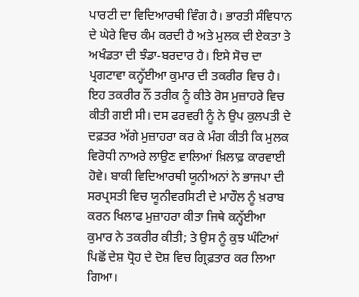ਪਾਰਟੀ ਦਾ ਵਿਦਿਆਰਥੀ ਵਿੰਗ ਹੈ। ਭਾਰਤੀ ਸੰਵਿਧਾਨ ਦੇ ਘੇਰੇ ਵਿਚ ਕੰਮ ਕਰਦੀ ਹੈ ਅਤੇ ਮੁਲਕ ਦੀ ਏਕਤਾ ਤੇ ਅਖੰਡਤਾ ਦੀ ਝੰਡਾ-ਬਰਦਾਰ ਹੈ। ਇਸੇ ਸੋਚ ਦਾ ਪ੍ਰਗਟਾਵਾ ਕਨ੍ਹੱਈਆ ਕੁਮਾਰ ਦੀ ਤਕਰੀਰ ਵਿਚ ਹੈ। ਇਹ ਤਕਰੀਰ ਨੌਂ ਤਰੀਕ ਨੂੰ ਕੀਤੇ ਰੋਸ ਮੁਜ਼ਾਹਰੇ ਵਿਚ ਕੀਤੀ ਗਈ ਸੀ। ਦਸ ਫਰਵਰੀ ਨੂੰ ਨੇ ਉਪ ਕੁਲਪਤੀ ਦੇ ਦਫ਼ਤਰ ਅੱਗੇ ਮੁਜ਼ਾਹਰਾ ਕਰ ਕੇ ਮੰਗ ਕੀਤੀ ਕਿ ਮੁਲਕ ਵਿਰੋਧੀ ਨਾਅਰੇ ਲਾਉਣ ਵਾਲਿਆਂ ਖ਼ਿਲਾਫ਼ ਕਾਰਵਾਈ ਹੋਵੇ। ਬਾਕੀ ਵਿਦਿਆਰਥੀ ਯੂਨੀਅਨਾਂ ਨੇ ਭਾਜਪਾ ਦੀ ਸਰਪ੍ਰਸਤੀ ਵਿਚ ਯੂਨੀਵਰਸਿਟੀ ਦੇ ਮਾਹੌਲ ਨੂੰ ਖ਼ਰਾਬ ਕਰਨ ਖਿਲਾਫ ਮੁਜ਼ਾਹਰਾ ਕੀਤਾ ਜਿਥੇ ਕਨ੍ਹੱਈਆ ਕੁਮਾਰ ਨੇ ਤਕਰੀਰ ਕੀਤੀ; ਤੇ ਉਸ ਨੂੰ ਕੁਝ ਘੰਟਿਆਂ ਪਿਛੋਂ ਦੇਸ਼ ਧ੍ਰੋਹ ਦੇ ਦੋਸ਼ ਵਿਚ ਗ੍ਰਿਫ਼ਤਾਰ ਕਰ ਲਿਆ ਗਿਆ।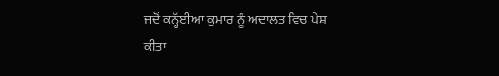ਜਦੋਂ ਕਨ੍ਹੱਈਆ ਕੁਮਾਰ ਨੂੰ ਅਦਾਲਤ ਵਿਚ ਪੇਸ਼ ਕੀਤਾ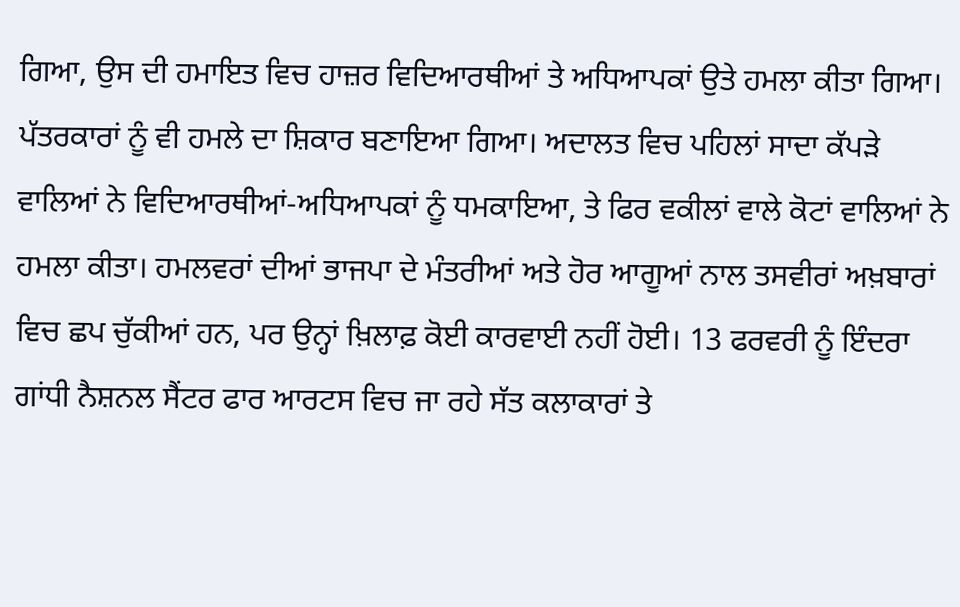ਗਿਆ, ਉਸ ਦੀ ਹਮਾਇਤ ਵਿਚ ਹਾਜ਼ਰ ਵਿਦਿਆਰਥੀਆਂ ਤੇ ਅਧਿਆਪਕਾਂ ਉਤੇ ਹਮਲਾ ਕੀਤਾ ਗਿਆ। ਪੱਤਰਕਾਰਾਂ ਨੂੰ ਵੀ ਹਮਲੇ ਦਾ ਸ਼ਿਕਾਰ ਬਣਾਇਆ ਗਿਆ। ਅਦਾਲਤ ਵਿਚ ਪਹਿਲਾਂ ਸਾਦਾ ਕੱਪੜੇ ਵਾਲਿਆਂ ਨੇ ਵਿਦਿਆਰਥੀਆਂ-ਅਧਿਆਪਕਾਂ ਨੂੰ ਧਮਕਾਇਆ, ਤੇ ਫਿਰ ਵਕੀਲਾਂ ਵਾਲੇ ਕੋਟਾਂ ਵਾਲਿਆਂ ਨੇ ਹਮਲਾ ਕੀਤਾ। ਹਮਲਵਰਾਂ ਦੀਆਂ ਭਾਜਪਾ ਦੇ ਮੰਤਰੀਆਂ ਅਤੇ ਹੋਰ ਆਗੂਆਂ ਨਾਲ ਤਸਵੀਰਾਂ ਅਖ਼ਬਾਰਾਂ ਵਿਚ ਛਪ ਚੁੱਕੀਆਂ ਹਨ, ਪਰ ਉਨ੍ਹਾਂ ਖ਼ਿਲਾਫ਼ ਕੋਈ ਕਾਰਵਾਈ ਨਹੀਂ ਹੋਈ। 13 ਫਰਵਰੀ ਨੂੰ ਇੰਦਰਾ ਗਾਂਧੀ ਨੈਸ਼ਨਲ ਸੈਂਟਰ ਫਾਰ ਆਰਟਸ ਵਿਚ ਜਾ ਰਹੇ ਸੱਤ ਕਲਾਕਾਰਾਂ ਤੇ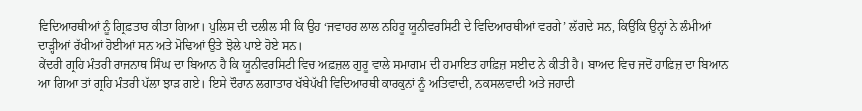ਵਿਦਿਆਰਥੀਆਂ ਨੂੰ ਗ੍ਰਿਫ਼ਤਾਰ ਕੀਤਾ ਗਿਆ। ਪੁਲਿਸ ਦੀ ਦਲੀਲ ਸੀ ਕਿ ਉਹ ‘ਜਵਾਹਰ ਲਾਲ ਨਹਿਰੂ ਯੂਨੀਵਰਸਿਟੀ ਦੇ ਵਿਦਿਆਰਥੀਆਂ ਵਰਗੇ’ ਲੱਗਦੇ ਸਨ, ਕਿਉਂਕਿ ਉਨ੍ਹਾਂ ਨੇ ਲੰਮੀਆਂ ਦਾੜ੍ਹੀਆਂ ਰੱਖੀਆਂ ਹੋਈਆਂ ਸਨ ਅਤੇ ਮੋਢਿਆਂ ਉਤੇ ਝੋਲੇ ਪਾਏ ਹੋਏ ਸਨ।
ਕੇਂਦਰੀ ਗ੍ਰਹਿ ਮੰਤਰੀ ਰਾਜਨਾਥ ਸਿੰਘ ਦਾ ਬਿਆਨ ਹੈ ਕਿ ਯੂਨੀਵਰਸਿਟੀ ਵਿਚ ਅਫ਼ਜ਼ਲ ਗੁਰੂ ਵਾਲੇ ਸਮਾਗਮ ਦੀ ਹਮਾਇਤ ਹਾਫ਼ਿਜ਼ ਸਈਦ ਨੇ ਕੀਤੀ ਹੈ। ਬਾਅਦ ਵਿਚ ਜਦੋਂ ਹਾਫ਼ਿਜ਼ ਦਾ ਬਿਆਨ ਆ ਗਿਆ ਤਾਂ ਗ੍ਰਹਿ ਮੰਤਰੀ ਪੱਲਾ ਝਾੜ ਗਏ। ਇਸੇ ਦੌਰਾਨ ਲਗਾਤਾਰ ਖੱਬੇਪੱਖੀ ਵਿਦਿਆਰਥੀ ਕਾਰਕੁਨਾਂ ਨੂੰ ਅਤਿਵਾਦੀ, ਨਕਸਲਵਾਦੀ ਅਤੇ ਜਹਾਦੀ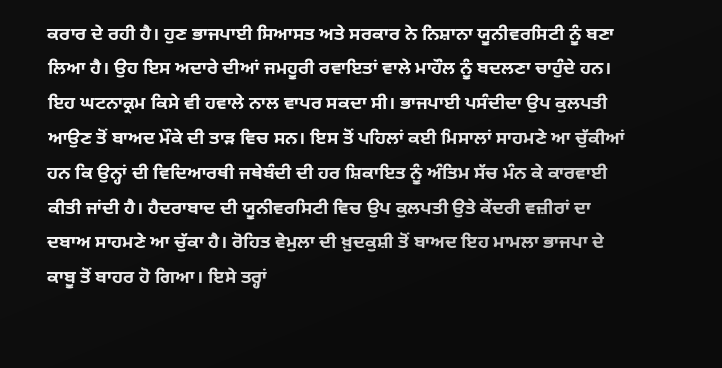ਕਰਾਰ ਦੇ ਰਹੀ ਹੈ। ਹੁਣ ਭਾਜਪਾਈ ਸਿਆਸਤ ਅਤੇ ਸਰਕਾਰ ਨੇ ਨਿਸ਼ਾਨਾ ਯੂਨੀਵਰਸਿਟੀ ਨੂੰ ਬਣਾ ਲਿਆ ਹੈ। ਉਹ ਇਸ ਅਦਾਰੇ ਦੀਆਂ ਜਮਹੂਰੀ ਰਵਾਇਤਾਂ ਵਾਲੇ ਮਾਹੌਲ ਨੂੰ ਬਦਲਣਾ ਚਾਹੁੰਦੇ ਹਨ।
ਇਹ ਘਟਨਾਕ੍ਰਮ ਕਿਸੇ ਵੀ ਹਵਾਲੇ ਨਾਲ ਵਾਪਰ ਸਕਦਾ ਸੀ। ਭਾਜਪਾਈ ਪਸੰਦੀਦਾ ਉਪ ਕੁਲਪਤੀ ਆਉਣ ਤੋਂ ਬਾਅਦ ਮੌਕੇ ਦੀ ਤਾੜ ਵਿਚ ਸਨ। ਇਸ ਤੋਂ ਪਹਿਲਾਂ ਕਈ ਮਿਸਾਲਾਂ ਸਾਹਮਣੇ ਆ ਚੁੱਕੀਆਂ ਹਨ ਕਿ ਉਨ੍ਹਾਂ ਦੀ ਵਿਦਿਆਰਥੀ ਜਥੇਬੰਦੀ ਦੀ ਹਰ ਸ਼ਿਕਾਇਤ ਨੂੰ ਅੰਤਿਮ ਸੱਚ ਮੰਨ ਕੇ ਕਾਰਵਾਈ ਕੀਤੀ ਜਾਂਦੀ ਹੈ। ਹੈਦਰਾਬਾਦ ਦੀ ਯੂਨੀਵਰਸਿਟੀ ਵਿਚ ਉਪ ਕੁਲਪਤੀ ਉਤੇ ਕੇਂਦਰੀ ਵਜ਼ੀਰਾਂ ਦਾ ਦਬਾਅ ਸਾਹਮਣੇ ਆ ਚੁੱਕਾ ਹੈ। ਰੋਹਿਤ ਵੇਮੁਲਾ ਦੀ ਖ਼ੁਦਕੁਸ਼ੀ ਤੋਂ ਬਾਅਦ ਇਹ ਮਾਮਲਾ ਭਾਜਪਾ ਦੇ ਕਾਬੂ ਤੋਂ ਬਾਹਰ ਹੋ ਗਿਆ। ਇਸੇ ਤਰ੍ਹਾਂ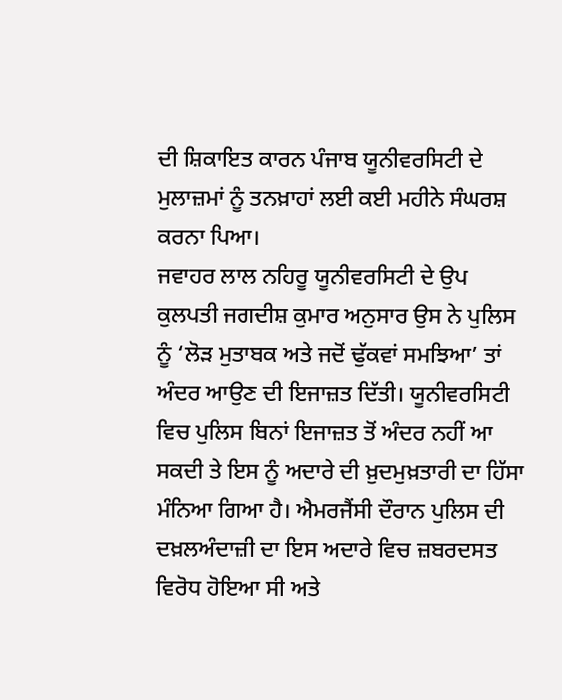ਦੀ ਸ਼ਿਕਾਇਤ ਕਾਰਨ ਪੰਜਾਬ ਯੂਨੀਵਰਸਿਟੀ ਦੇ ਮੁਲਾਜ਼ਮਾਂ ਨੂੰ ਤਨਖ਼ਾਹਾਂ ਲਈ ਕਈ ਮਹੀਨੇ ਸੰਘਰਸ਼ ਕਰਨਾ ਪਿਆ।
ਜਵਾਹਰ ਲਾਲ ਨਹਿਰੂ ਯੂਨੀਵਰਸਿਟੀ ਦੇ ਉਪ ਕੁਲਪਤੀ ਜਗਦੀਸ਼ ਕੁਮਾਰ ਅਨੁਸਾਰ ਉਸ ਨੇ ਪੁਲਿਸ ਨੂੰ ‘ਲੋੜ ਮੁਤਾਬਕ ਅਤੇ ਜਦੋਂ ਢੁੱਕਵਾਂ ਸਮਝਿਆ’ ਤਾਂ ਅੰਦਰ ਆਉਣ ਦੀ ਇਜਾਜ਼ਤ ਦਿੱਤੀ। ਯੂਨੀਵਰਸਿਟੀ ਵਿਚ ਪੁਲਿਸ ਬਿਨਾਂ ਇਜਾਜ਼ਤ ਤੋਂ ਅੰਦਰ ਨਹੀਂ ਆ ਸਕਦੀ ਤੇ ਇਸ ਨੂੰ ਅਦਾਰੇ ਦੀ ਖ਼ੁਦਮੁਖ਼ਤਾਰੀ ਦਾ ਹਿੱਸਾ ਮੰਨਿਆ ਗਿਆ ਹੈ। ਐਮਰਜੈਂਸੀ ਦੌਰਾਨ ਪੁਲਿਸ ਦੀ ਦਖ਼ਲਅੰਦਾਜ਼ੀ ਦਾ ਇਸ ਅਦਾਰੇ ਵਿਚ ਜ਼ਬਰਦਸਤ ਵਿਰੋਧ ਹੋਇਆ ਸੀ ਅਤੇ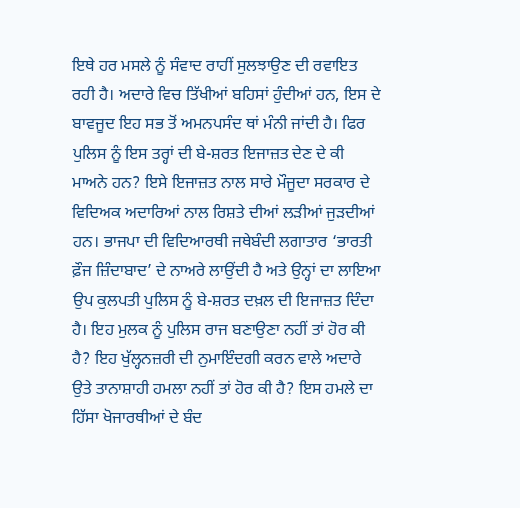ਇਥੇ ਹਰ ਮਸਲੇ ਨੂੰ ਸੰਵਾਦ ਰਾਹੀਂ ਸੁਲਝਾਉਣ ਦੀ ਰਵਾਇਤ ਰਹੀ ਹੈ। ਅਦਾਰੇ ਵਿਚ ਤਿੱਖੀਆਂ ਬਹਿਸਾਂ ਹੁੰਦੀਆਂ ਹਨ, ਇਸ ਦੇ ਬਾਵਜੂਦ ਇਹ ਸਭ ਤੋਂ ਅਮਨਪਸੰਦ ਥਾਂ ਮੰਨੀ ਜਾਂਦੀ ਹੈ। ਫਿਰ ਪੁਲਿਸ ਨੂੰ ਇਸ ਤਰ੍ਹਾਂ ਦੀ ਬੇ-ਸ਼ਰਤ ਇਜਾਜ਼ਤ ਦੇਣ ਦੇ ਕੀ ਮਾਅਨੇ ਹਨ? ਇਸੇ ਇਜਾਜ਼ਤ ਨਾਲ ਸਾਰੇ ਮੌਜੂਦਾ ਸਰਕਾਰ ਦੇ ਵਿਦਿਅਕ ਅਦਾਰਿਆਂ ਨਾਲ ਰਿਸ਼ਤੇ ਦੀਆਂ ਲੜੀਆਂ ਜੁੜਦੀਆਂ ਹਨ। ਭਾਜਪਾ ਦੀ ਵਿਦਿਆਰਥੀ ਜਥੇਬੰਦੀ ਲਗਾਤਾਰ ‘ਭਾਰਤੀ ਫ਼ੌਜ ਜ਼ਿੰਦਾਬਾਦ’ ਦੇ ਨਾਅਰੇ ਲਾਉਂਦੀ ਹੈ ਅਤੇ ਉਨ੍ਹਾਂ ਦਾ ਲਾਇਆ ਉਪ ਕੁਲਪਤੀ ਪੁਲਿਸ ਨੂੰ ਬੇ-ਸ਼ਰਤ ਦਖ਼ਲ ਦੀ ਇਜਾਜ਼ਤ ਦਿੰਦਾ ਹੈ। ਇਹ ਮੁਲਕ ਨੂੰ ਪੁਲਿਸ ਰਾਜ ਬਣਾਉਣਾ ਨਹੀਂ ਤਾਂ ਹੋਰ ਕੀ ਹੈ? ਇਹ ਖੁੱਲ੍ਹਨਜ਼ਰੀ ਦੀ ਨੁਮਾਇੰਦਗੀ ਕਰਨ ਵਾਲੇ ਅਦਾਰੇ ਉਤੇ ਤਾਨਾਸ਼ਾਹੀ ਹਮਲਾ ਨਹੀਂ ਤਾਂ ਹੋਰ ਕੀ ਹੈ? ਇਸ ਹਮਲੇ ਦਾ ਹਿੱਸਾ ਖੋਜਾਰਥੀਆਂ ਦੇ ਬੰਦ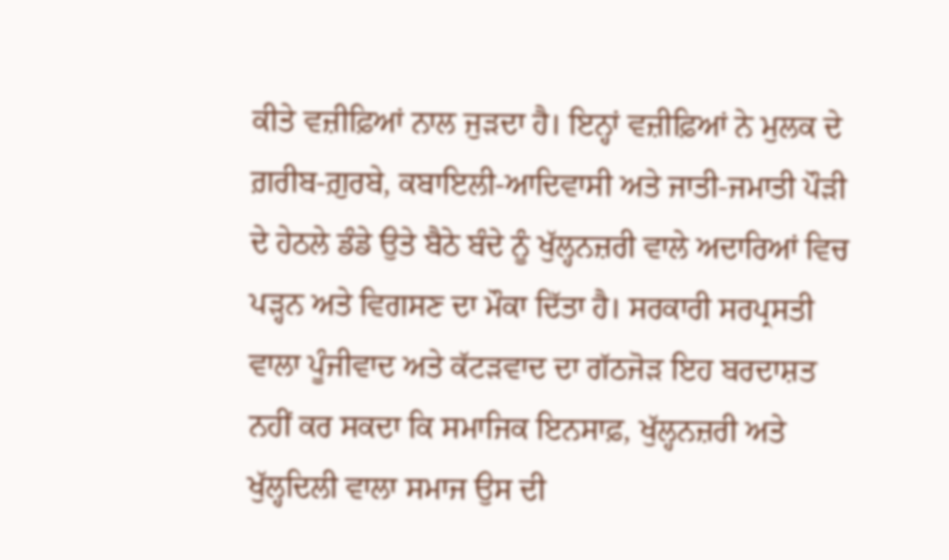ਕੀਤੇ ਵਜ਼ੀਫ਼ਿਆਂ ਨਾਲ ਜੁੜਦਾ ਹੈ। ਇਨ੍ਹਾਂ ਵਜ਼ੀਫ਼ਿਆਂ ਨੇ ਮੁਲਕ ਦੇ ਗ਼ਰੀਬ-ਗ਼ੁਰਬੇ, ਕਬਾਇਲੀ-ਆਦਿਵਾਸੀ ਅਤੇ ਜਾਤੀ-ਜਮਾਤੀ ਪੌੜੀ ਦੇ ਹੇਠਲੇ ਡੰਡੇ ਉਤੇ ਬੈਠੇ ਬੰਦੇ ਨੂੰ ਖੁੱਲ੍ਹਨਜ਼ਰੀ ਵਾਲੇ ਅਦਾਰਿਆਂ ਵਿਚ ਪੜ੍ਹਨ ਅਤੇ ਵਿਗਸਣ ਦਾ ਮੌਕਾ ਦਿੱਤਾ ਹੈ। ਸਰਕਾਰੀ ਸਰਪ੍ਰਸਤੀ ਵਾਲਾ ਪੂੰਜੀਵਾਦ ਅਤੇ ਕੱਟੜਵਾਦ ਦਾ ਗੱਠਜੋੜ ਇਹ ਬਰਦਾਸ਼ਤ ਨਹੀਂ ਕਰ ਸਕਦਾ ਕਿ ਸਮਾਜਿਕ ਇਨਸਾਫ਼, ਖੁੱਲ੍ਹਨਜ਼ਰੀ ਅਤੇ ਖੁੱਲ੍ਹਦਿਲੀ ਵਾਲਾ ਸਮਾਜ ਉਸ ਦੀ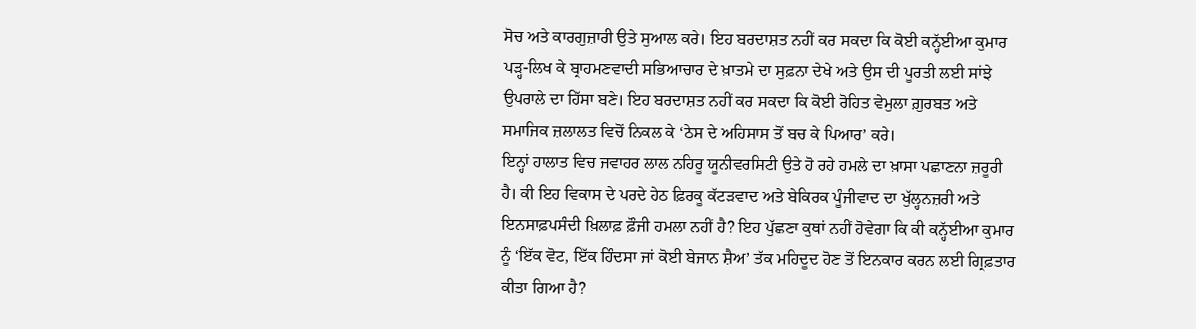ਸੋਚ ਅਤੇ ਕਾਰਗੁਜ਼ਾਰੀ ਉਤੇ ਸੁਆਲ ਕਰੇ। ਇਹ ਬਰਦਾਸ਼ਤ ਨਹੀਂ ਕਰ ਸਕਦਾ ਕਿ ਕੋਈ ਕਨ੍ਹੱਈਆ ਕੁਮਾਰ ਪੜ੍ਹ-ਲਿਖ ਕੇ ਬ੍ਰਾਹਮਣਵਾਦੀ ਸਭਿਆਚਾਰ ਦੇ ਖ਼ਾਤਮੇ ਦਾ ਸੁਫ਼ਨਾ ਦੇਖੇ ਅਤੇ ਉਸ ਦੀ ਪੂਰਤੀ ਲਈ ਸਾਂਝੇ ਉਪਰਾਲੇ ਦਾ ਹਿੱਸਾ ਬਣੇ। ਇਹ ਬਰਦਾਸ਼ਤ ਨਹੀਂ ਕਰ ਸਕਦਾ ਕਿ ਕੋਈ ਰੋਹਿਤ ਵੇਮੁਲਾ ਗ਼ੁਰਬਤ ਅਤੇ ਸਮਾਜਿਕ ਜ਼ਲਾਲਤ ਵਿਚੋਂ ਨਿਕਲ ਕੇ ‘ਠੇਸ ਦੇ ਅਹਿਸਾਸ ਤੋਂ ਬਚ ਕੇ ਪਿਆਰ’ ਕਰੇ।
ਇਨ੍ਹਾਂ ਹਾਲਾਤ ਵਿਚ ਜਵਾਹਰ ਲਾਲ ਨਹਿਰੂ ਯੂਨੀਵਰਸਿਟੀ ਉਤੇ ਹੋ ਰਹੇ ਹਮਲੇ ਦਾ ਖ਼ਾਸਾ ਪਛਾਣਨਾ ਜ਼ਰੂਰੀ ਹੈ। ਕੀ ਇਹ ਵਿਕਾਸ ਦੇ ਪਰਦੇ ਹੇਠ ਫ਼ਿਰਕੂ ਕੱਟੜਵਾਦ ਅਤੇ ਬੇਕਿਰਕ ਪੂੰਜੀਵਾਦ ਦਾ ਖੁੱਲ੍ਹਨਜ਼ਰੀ ਅਤੇ ਇਨਸਾਫ਼ਪਸੰਦੀ ਖ਼ਿਲਾਫ਼ ਫ਼ੌਜੀ ਹਮਲਾ ਨਹੀਂ ਹੈ? ਇਹ ਪੁੱਛਣਾ ਕੁਥਾਂ ਨਹੀਂ ਹੋਵੇਗਾ ਕਿ ਕੀ ਕਨ੍ਹੱਈਆ ਕੁਮਾਰ ਨੂੰ ‘ਇੱਕ ਵੋਟ, ਇੱਕ ਹਿੰਦਸਾ ਜਾਂ ਕੋਈ ਬੇਜਾਨ ਸ਼ੈਅ’ ਤੱਕ ਮਹਿਦੂਦ ਹੋਣ ਤੋਂ ਇਨਕਾਰ ਕਰਨ ਲਈ ਗ੍ਰਿਫ਼ਤਾਰ ਕੀਤਾ ਗਿਆ ਹੈ?